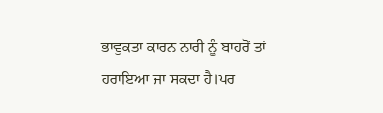ਭਾਵੁਕਤਾ ਕਾਰਨ ਨਾਰੀ ਨੂੰ ਬਾਹਰੋਂ ਤਾਂ ਹਰਾਇਆ ਜਾ ਸਕਦਾ ਹੈ।ਪਰ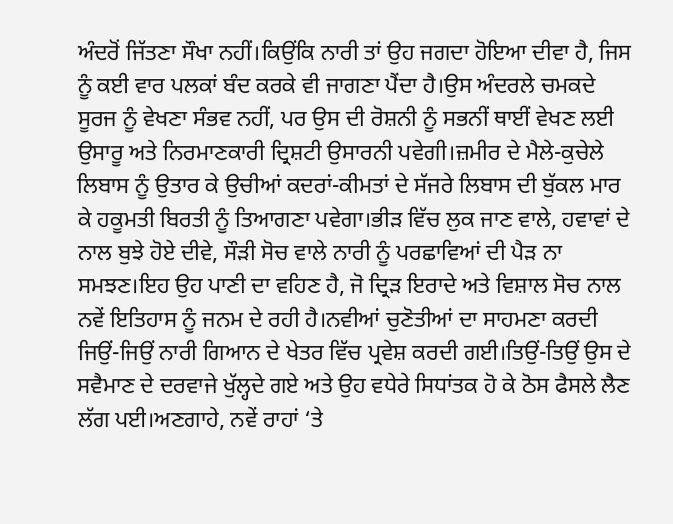ਅੰਦਰੋਂ ਜਿੱਤਣਾ ਸੌਖਾ ਨਹੀਂ।ਕਿਉਂਕਿ ਨਾਰੀ ਤਾਂ ਉਹ ਜਗਦਾ ਹੋਇਆ ਦੀਵਾ ਹੈ, ਜਿਸ ਨੂੰ ਕਈ ਵਾਰ ਪਲਕਾਂ ਬੰਦ ਕਰਕੇ ਵੀ ਜਾਗਣਾ ਪੈਂਦਾ ਹੈ।ਉਸ ਅੰਦਰਲੇ ਚਮਕਦੇ ਸੂਰਜ ਨੂੰ ਵੇਖਣਾ ਸੰਭਵ ਨਹੀਂ, ਪਰ ਉਸ ਦੀ ਰੋਸ਼ਨੀ ਨੂੰ ਸਭਨੀਂ ਥਾਈਂ ਵੇਖਣ ਲਈ ਉਸਾਰੂ ਅਤੇ ਨਿਰਮਾਣਕਾਰੀ ਦ੍ਰਿਸ਼ਟੀ ਉਸਾਰਨੀ ਪਵੇਗੀ।ਜ਼ਮੀਰ ਦੇ ਮੈਲੇ-ਕੁਚੇਲੇ ਲਿਬਾਸ ਨੂੰ ਉਤਾਰ ਕੇ ਉਚੀਆਂ ਕਦਰਾਂ-ਕੀਮਤਾਂ ਦੇ ਸੱਜਰੇ ਲਿਬਾਸ ਦੀ ਬੁੱਕਲ ਮਾਰ ਕੇ ਹਕੂਮਤੀ ਬਿਰਤੀ ਨੂੰ ਤਿਆਗਣਾ ਪਵੇਗਾ।ਭੀੜ ਵਿੱਚ ਲੁਕ ਜਾਣ ਵਾਲੇ, ਹਵਾਵਾਂ ਦੇ ਨਾਲ ਬੁਝੇ ਹੋਏ ਦੀਵੇ, ਸੌੜੀ ਸੋਚ ਵਾਲੇ ਨਾਰੀ ਨੂੰ ਪਰਛਾਵਿਆਂ ਦੀ ਪੈੜ ਨਾ ਸਮਝਣ।ਇਹ ਉਹ ਪਾਣੀ ਦਾ ਵਹਿਣ ਹੈ, ਜੋ ਦ੍ਰਿੜ ਇਰਾਦੇ ਅਤੇ ਵਿਸ਼ਾਲ ਸੋਚ ਨਾਲ ਨਵੇਂ ਇਤਿਹਾਸ ਨੂੰ ਜਨਮ ਦੇ ਰਹੀ ਹੈ।ਨਵੀਆਂ ਚੁਣੋਤੀਆਂ ਦਾ ਸਾਹਮਣਾ ਕਰਦੀ ਜਿਉਂ-ਜਿਉਂ ਨਾਰੀ ਗਿਆਨ ਦੇ ਖੇਤਰ ਵਿੱਚ ਪ੍ਰਵੇਸ਼ ਕਰਦੀ ਗਈ।ਤਿਉਂ-ਤਿਉਂ ਉਸ ਦੇ ਸਵੈਮਾਣ ਦੇ ਦਰਵਾਜੇ ਖੁੱਲ੍ਹਦੇ ਗਏ ਅਤੇ ਉਹ ਵਧੇਰੇ ਸਿਧਾਂਤਕ ਹੋ ਕੇ ਠੋਸ ਫੈਸਲੇ ਲੈਣ ਲੱਗ ਪਈ।ਅਣਗਾਹੇ, ਨਵੇਂ ਰਾਹਾਂ ‘ਤੇ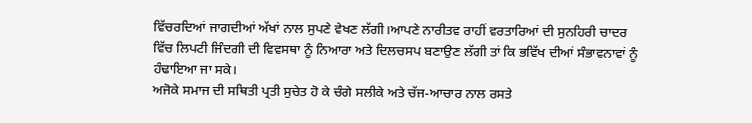ਵਿੱਚਰਦਿਆਂ ਜਾਗਦੀਆਂ ਅੱਖਾਂ ਨਾਲ ਸੁਪਣੇ ਵੇਖਣ ਲੱਗੀ।ਆਪਣੇ ਨਾਰੀਤਵ ਰਾਹੀਂ ਵਰਤਾਰਿਆਂ ਦੀ ਸੁਨਹਿਰੀ ਚਾਦਰ ਵਿੱਚ ਲਿਪਟੀ ਜਿੰਦਗੀ ਦੀ ਵਿਵਸਥਾ ਨੂੰ ਨਿਆਰਾ ਅਤੇ ਦਿਲਚਸਪ ਬਣਾਉਣ ਲੱਗੀ ਤਾਂ ਕਿ ਭਵਿੱਖ ਦੀਆਂ ਸੰਭਾਵਨਾਵਾਂ ਨੂੰ ਹੰਢਾਇਆ ਜਾ ਸਕੇ।
ਅਜੋਕੇ ਸਮਾਜ ਦੀ ਸਥਿਤੀ ਪ੍ਰਤੀ ਸੁਚੇਤ ਹੋ ਕੇ ਚੰਗੇ ਸਲੀਕੇ ਅਤੇ ਚੱਜ-ਆਚਾਰ ਨਾਲ ਰਸਤੇ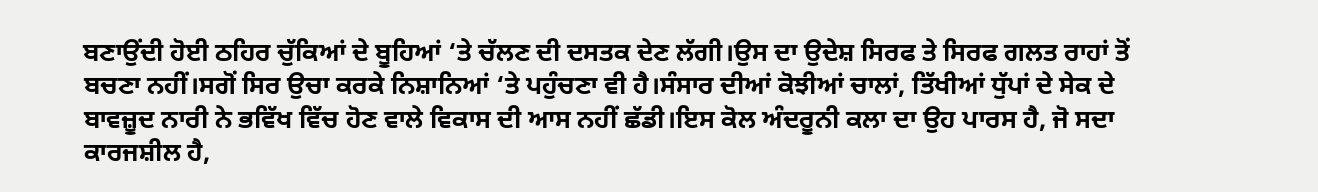ਬਣਾਉਂਦੀ ਹੋਈ ਠਹਿਰ ਚੁੱਕਿਆਂ ਦੇ ਬੂਹਿਆਂ ‘ਤੇ ਚੱਲਣ ਦੀ ਦਸਤਕ ਦੇਣ ਲੱਗੀ।ਉਸ ਦਾ ਉਦੇਸ਼ ਸਿਰਫ ਤੇ ਸਿਰਫ ਗਲਤ ਰਾਹਾਂ ਤੋਂ ਬਚਣਾ ਨਹੀਂ।ਸਗੋਂ ਸਿਰ ਉਚਾ ਕਰਕੇ ਨਿਸ਼ਾਨਿਆਂ ‘ਤੇ ਪਹੁੰਚਣਾ ਵੀ ਹੈ।ਸੰਸਾਰ ਦੀਆਂ ਕੋਝੀਆਂ ਚਾਲਾਂ, ਤਿੱਖੀਆਂ ਧੁੱਪਾਂ ਦੇ ਸੇਕ ਦੇ ਬਾਵਜ਼ੂਦ ਨਾਰੀ ਨੇ ਭਵਿੱਖ ਵਿੱਚ ਹੋਣ ਵਾਲੇ ਵਿਕਾਸ ਦੀ ਆਸ ਨਹੀਂ ਛੱਡੀ।ਇਸ ਕੋਲ ਅੰਦਰੂਨੀ ਕਲਾ ਦਾ ਉਹ ਪਾਰਸ ਹੈ, ਜੋ ਸਦਾ ਕਾਰਜਸ਼ੀਲ ਹੈ,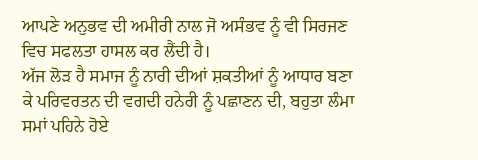ਆਪਣੇ ਅਨੁਭਵ ਦੀ ਅਮੀਰੀ ਨਾਲ ਜੋ ਅਸੰਭਵ ਨੂੰ ਵੀ ਸਿਰਜਣ ਵਿਚ ਸਫਲਤਾ ਹਾਸਲ ਕਰ ਲੈਂਦੀ ਹੈ।
ਅੱਜ ਲੋੜ ਹੈ ਸਮਾਜ ਨੂੰ ਨਾਰੀ ਦੀਆਂ ਸ਼ਕਤੀਆਂ ਨੂੰ ਆਧਾਰ ਬਣਾ ਕੇ ਪਰਿਵਰਤਨ ਦੀ ਵਗਦੀ ਹਨੇਰੀ ਨੂੰ ਪਛਾਣਨ ਦੀ, ਬਹੁਤਾ ਲੰਮਾ ਸਮਾਂ ਪਹਿਨੇ ਹੋਏ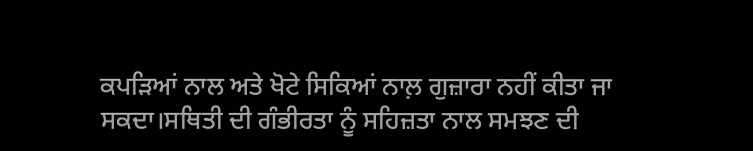ਕਪੜਿਆਂ ਨਾਲ ਅਤੇ ਖੋਟੇ ਸਿਕਿਆਂ ਨਾਲ਼ ਗੁਜ਼ਾਰਾ ਨਹੀਂ ਕੀਤਾ ਜਾ ਸਕਦਾ।ਸਥਿਤੀ ਦੀ ਗੰਭੀਰਤਾ ਨੂੰ ਸਹਿਜ਼ਤਾ ਨਾਲ ਸਮਝਣ ਦੀ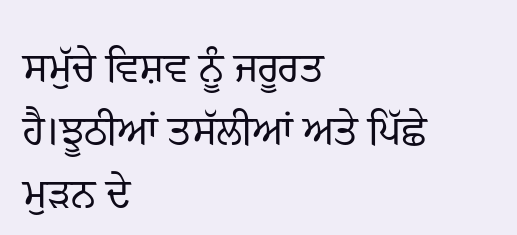ਸਮੁੱਚੇ ਵਿਸ਼ਵ ਨੂੰ ਜਰੂਰਤ ਹੈ।ਝੂਠੀਆਂ ਤਸੱਲੀਆਂ ਅਤੇ ਪਿੱਛੇ ਮੁੜਨ ਦੇ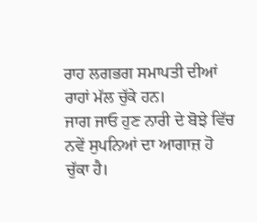ਰਾਹ ਲਗਭਗ ਸਮਾਪਤੀ ਦੀਆਂ ਰਾਹਾਂ ਮੱਲ ਚੁੱਕੇ ਹਨ।
ਜਾਗ ਜਾਓ ਹੁਣ ਨਾਰੀ ਦੇ ਬੋਝੇ ਵਿੱਚ ਨਵੇਂ ਸੁਪਨਿਆਂ ਦਾ ਆਗਾਜ਼ ਹੋ ਚੁੱਕਾ ਹੈ।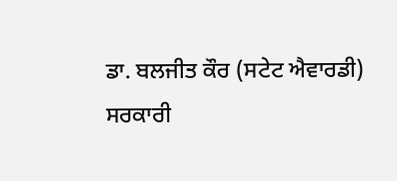ਡਾ. ਬਲਜੀਤ ਕੌਰ (ਸਟੇਟ ਐਵਾਰਡੀ)
ਸਰਕਾਰੀ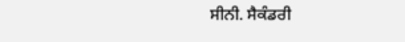ਸੀਨੀ. ਸੈਕੰਡਰੀ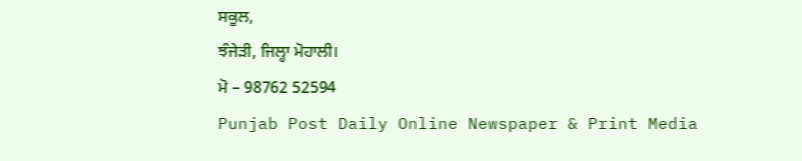ਸਕੂਲ,
ਝੰਜੇੜੀ, ਜਿਲ੍ਹਾ ਮੋਹਾਲੀ।
ਮੋ – 98762 52594
Punjab Post Daily Online Newspaper & Print Media